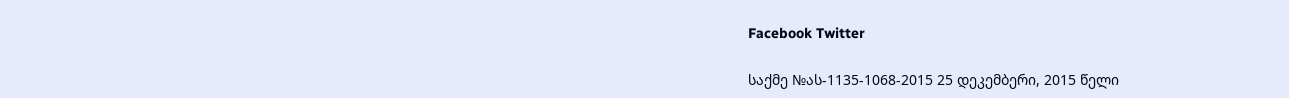Facebook Twitter

საქმე №ას-1135-1068-2015 25 დეკემბერი, 2015 წელი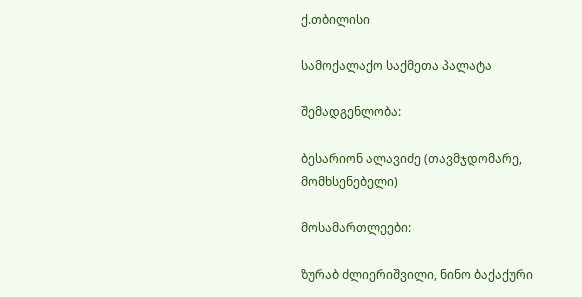ქ.თბილისი

სამოქალაქო საქმეთა პალატა

შემადგენლობა:

ბესარიონ ალავიძე (თავმჯდომარე, მომხსენებელი)

მოსამართლეები:

ზურაბ ძლიერიშვილი, ნინო ბაქაქური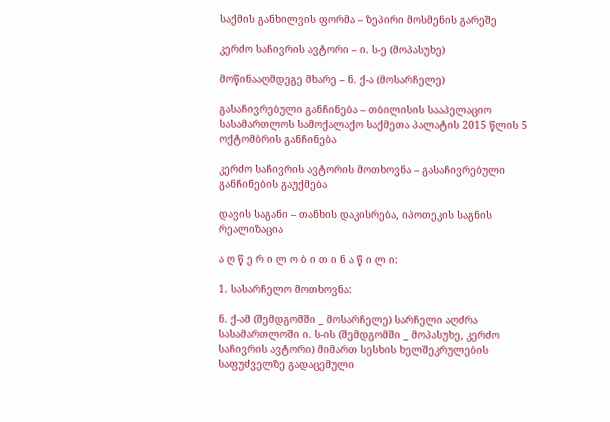საქმის განხილვის ფორმა – ზეპირი მოსმენის გარეშე

კერძო საჩივრის ავტორი – ი. ს-ე (მოპასუხე)

მოწინააღმდეგე მხარე – ნ. ქ-ა (მოსარჩელე)

გასაჩივრებული განჩინება – თბილისის სააპელაციო სასამართლოს სამოქალაქო საქმეთა პალატის 2015 წლის 5 ოქტომბრის განჩინება

კერძო საჩივრის ავტორის მოთხოვნა – გასაჩივრებული განჩინების გაუქმება

დავის საგანი – თანხის დაკისრება, იპოთეკის საგნის რეალიზაცია

ა ღ წ ე რ ი ლ ო ბ ი თ ი ნ ა წ ი ლ ი:

1. სასარჩელო მოთხოვნა:

ნ. ქ-ამ (შემდგომში _ მოსარჩელე) სარჩელი აღძრა სასამართლოში ი. ს-ის (შემდგომში _ მოპასუხე, კერძო საჩივრის ავტორი) მიმართ სესხის ხელშეკრულების საფუძველზე გადაცემული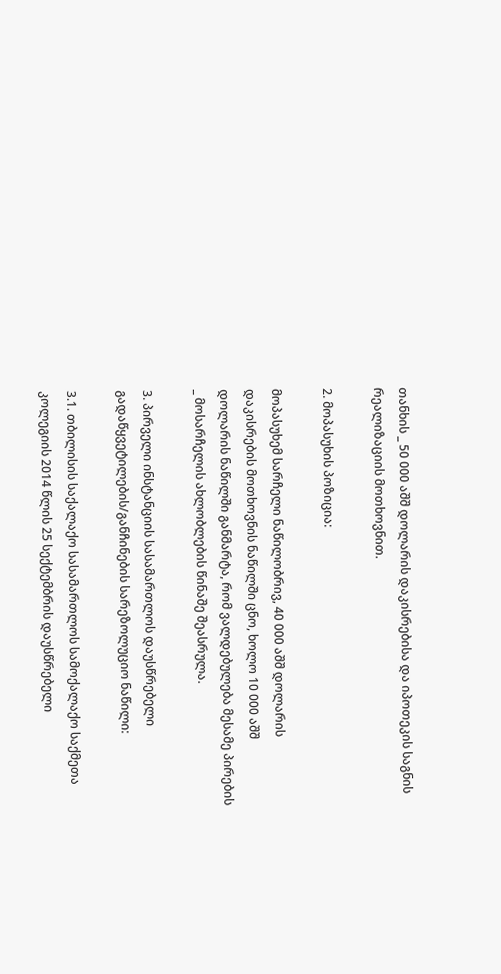თანხის _ 50 000 აშშ დოლარის დაკისრებისა და იპოთეკის საგნის რეალიზაციის მოთხოვნით.

2. მოპასუხის პოზიცია:

მოპასუხემ სარჩელი ნაწილობრივ, 40 000 აშშ დოლარის დაკისრების მოთხოვნის ნაწილში ცნო, ხოლო 10 000 აშშ დოლარის ნაწილში განმარტა, რომ ვალდებულება მესამე პირების _ მოსარჩელის ახლობლების წინაშე შეასრულა.

3. პირველი ინსტანციის სასამართლოს დაუსწრებელი გადაწყვეტილების/განჩინების სარეზოლუციო ნაწილი:

3.1. თბილისის საქალაქო სასამართლოს სამოქალაქო საქმეთა კოლეგიის 2014 წლის 25 სექტემბრის დაუსწრებელი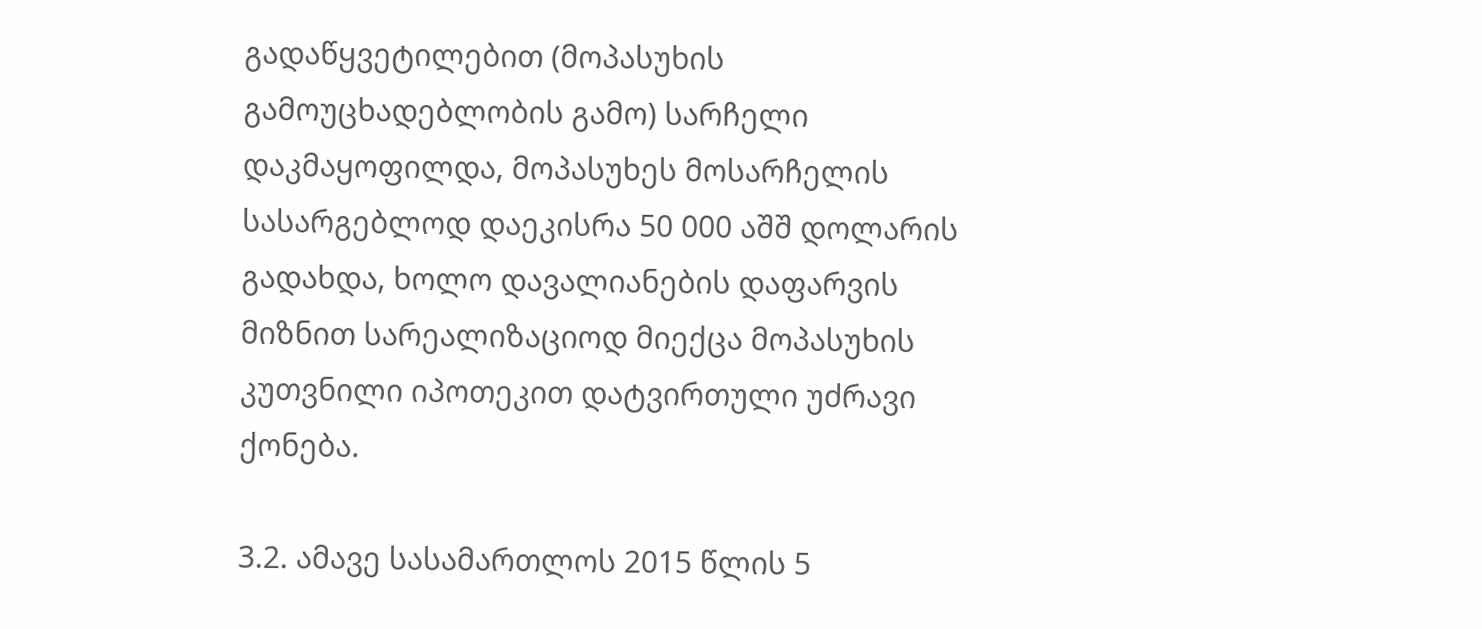გადაწყვეტილებით (მოპასუხის გამოუცხადებლობის გამო) სარჩელი დაკმაყოფილდა, მოპასუხეს მოსარჩელის სასარგებლოდ დაეკისრა 50 000 აშშ დოლარის გადახდა, ხოლო დავალიანების დაფარვის მიზნით სარეალიზაციოდ მიექცა მოპასუხის კუთვნილი იპოთეკით დატვირთული უძრავი ქონება.

3.2. ამავე სასამართლოს 2015 წლის 5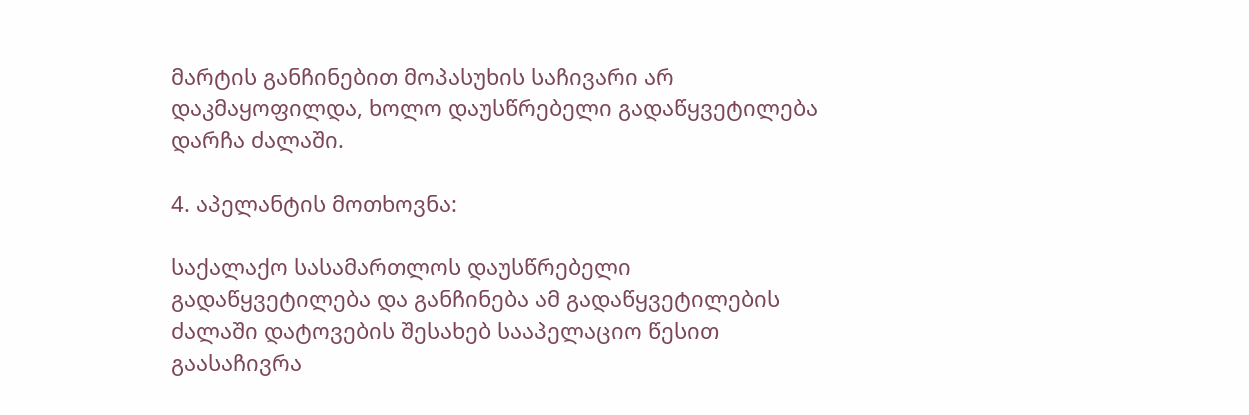მარტის განჩინებით მოპასუხის საჩივარი არ დაკმაყოფილდა, ხოლო დაუსწრებელი გადაწყვეტილება დარჩა ძალაში.

4. აპელანტის მოთხოვნა:

საქალაქო სასამართლოს დაუსწრებელი გადაწყვეტილება და განჩინება ამ გადაწყვეტილების ძალაში დატოვების შესახებ სააპელაციო წესით გაასაჩივრა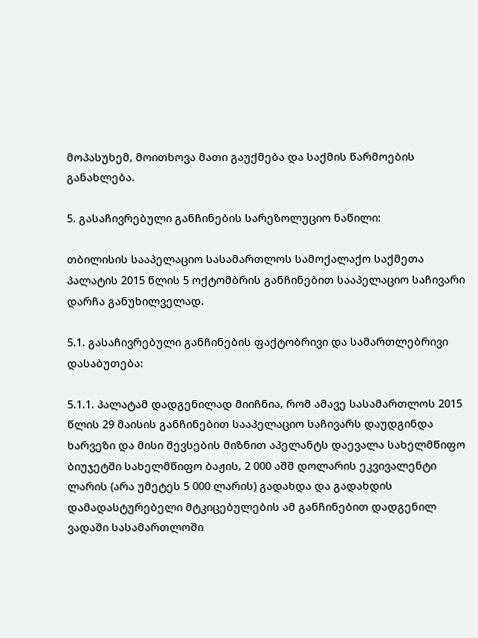მოპასუხემ, მოითხოვა მათი გაუქმება და საქმის წარმოების განახლება.

5. გასაჩივრებული განჩინების სარეზოლუციო ნაწილი:

თბილისის სააპელაციო სასამართლოს სამოქალაქო საქმეთა პალატის 2015 წლის 5 ოქტომბრის განჩინებით სააპელაციო საჩივარი დარჩა განუხილველად.

5.1. გასაჩივრებული განჩინების ფაქტობრივი და სამართლებრივი დასაბუთება:

5.1.1. პალატამ დადგენილად მიიჩნია, რომ ამავე სასამართლოს 2015 წლის 29 მაისის განჩინებით სააპელაციო საჩივარს დაუდგინდა ხარვეზი და მისი შევსების მიზნით აპელანტს დაევალა სახელმწიფო ბიუჯეტში სახელმწიფო ბაჟის, 2 000 აშშ დოლარის ეკვივალენტი ლარის (არა უმეტეს 5 000 ლარის) გადახდა და გადახდის დამადასტურებელი მტკიცებულების ამ განჩინებით დადგენილ ვადაში სასამართლოში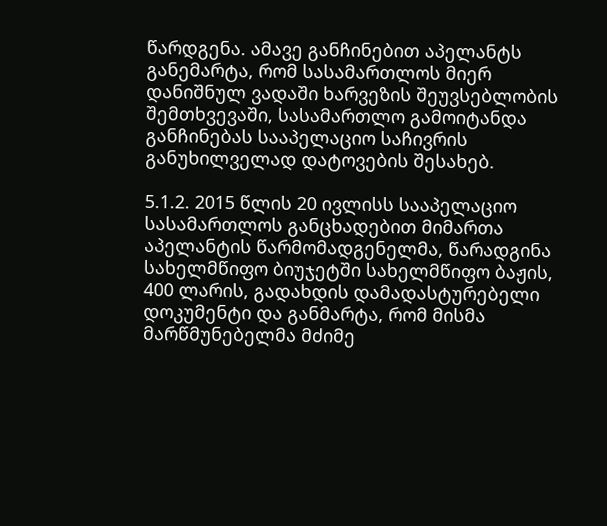წარდგენა. ამავე განჩინებით აპელანტს განემარტა, რომ სასამართლოს მიერ დანიშნულ ვადაში ხარვეზის შეუვსებლობის შემთხვევაში, სასამართლო გამოიტანდა განჩინებას სააპელაციო საჩივრის განუხილველად დატოვების შესახებ.

5.1.2. 2015 წლის 20 ივლისს სააპელაციო სასამართლოს განცხადებით მიმართა აპელანტის წარმომადგენელმა, წარადგინა სახელმწიფო ბიუჯეტში სახელმწიფო ბაჟის, 400 ლარის, გადახდის დამადასტურებელი დოკუმენტი და განმარტა, რომ მისმა მარწმუნებელმა მძიმე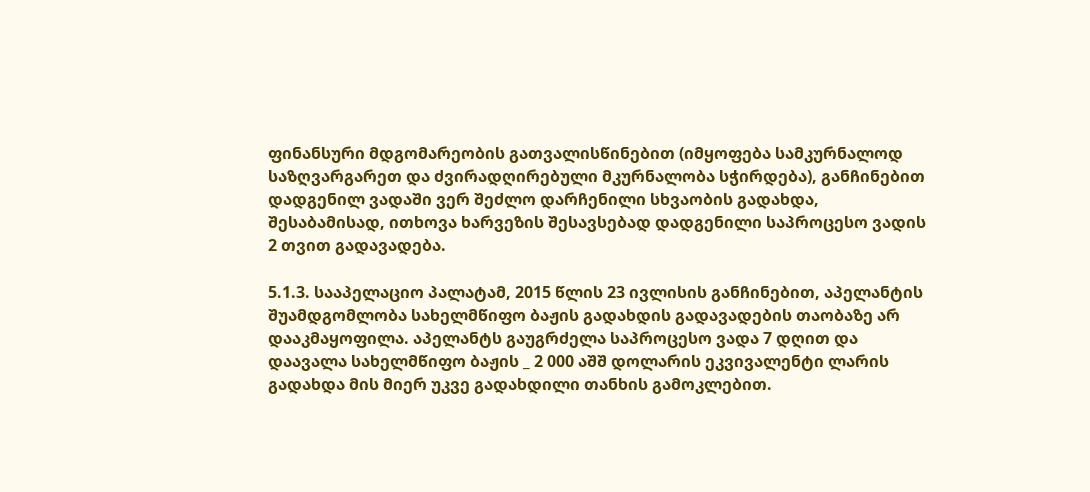ფინანსური მდგომარეობის გათვალისწინებით (იმყოფება სამკურნალოდ საზღვარგარეთ და ძვირადღირებული მკურნალობა სჭირდება), განჩინებით დადგენილ ვადაში ვერ შეძლო დარჩენილი სხვაობის გადახდა, შესაბამისად, ითხოვა ხარვეზის შესავსებად დადგენილი საპროცესო ვადის 2 თვით გადავადება.

5.1.3. სააპელაციო პალატამ, 2015 წლის 23 ივლისის განჩინებით, აპელანტის შუამდგომლობა სახელმწიფო ბაჟის გადახდის გადავადების თაობაზე არ დააკმაყოფილა. აპელანტს გაუგრძელა საპროცესო ვადა 7 დღით და დაავალა სახელმწიფო ბაჟის _ 2 000 აშშ დოლარის ეკვივალენტი ლარის გადახდა მის მიერ უკვე გადახდილი თანხის გამოკლებით.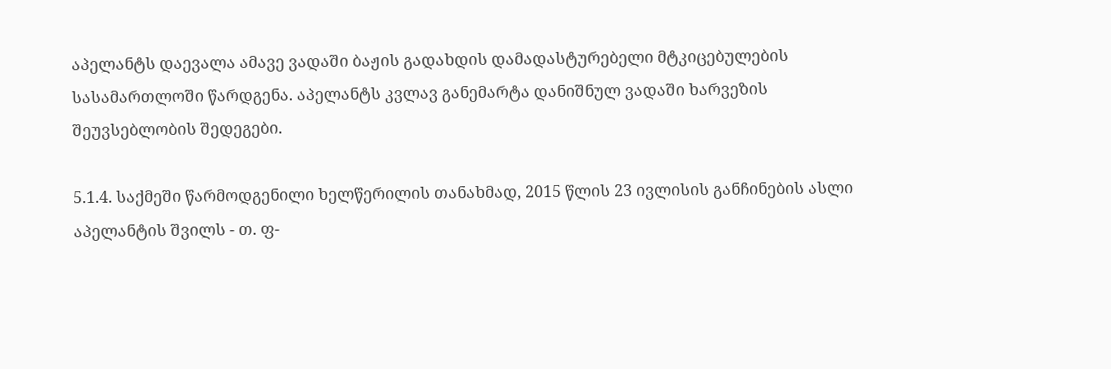აპელანტს დაევალა ამავე ვადაში ბაჟის გადახდის დამადასტურებელი მტკიცებულების სასამართლოში წარდგენა. აპელანტს კვლავ განემარტა დანიშნულ ვადაში ხარვეზის შეუვსებლობის შედეგები.

5.1.4. საქმეში წარმოდგენილი ხელწერილის თანახმად, 2015 წლის 23 ივლისის განჩინების ასლი აპელანტის შვილს - თ. ფ-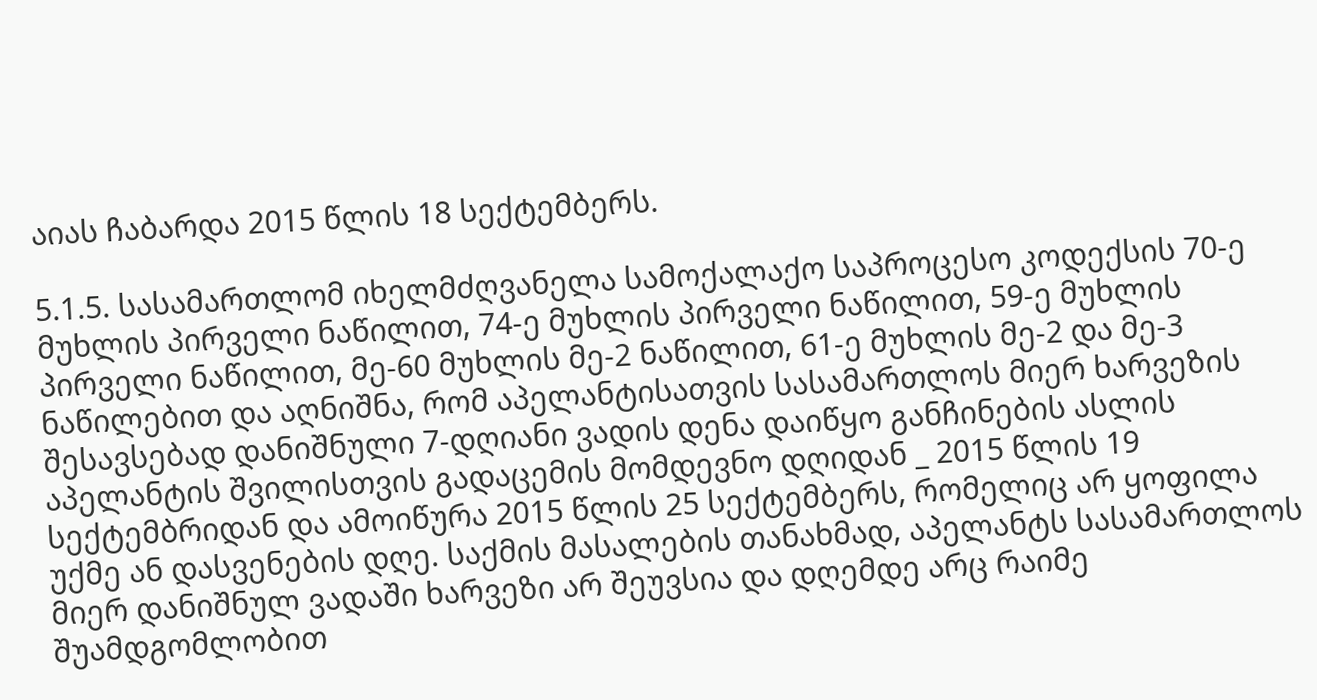აიას ჩაბარდა 2015 წლის 18 სექტემბერს.

5.1.5. სასამართლომ იხელმძღვანელა სამოქალაქო საპროცესო კოდექსის 70-ე მუხლის პირველი ნაწილით, 74-ე მუხლის პირველი ნაწილით, 59-ე მუხლის პირველი ნაწილით, მე-60 მუხლის მე-2 ნაწილით, 61-ე მუხლის მე-2 და მე-3 ნაწილებით და აღნიშნა, რომ აპელანტისათვის სასამართლოს მიერ ხარვეზის შესავსებად დანიშნული 7-დღიანი ვადის დენა დაიწყო განჩინების ასლის აპელანტის შვილისთვის გადაცემის მომდევნო დღიდან _ 2015 წლის 19 სექტემბრიდან და ამოიწურა 2015 წლის 25 სექტემბერს, რომელიც არ ყოფილა უქმე ან დასვენების დღე. საქმის მასალების თანახმად, აპელანტს სასამართლოს მიერ დანიშნულ ვადაში ხარვეზი არ შეუვსია და დღემდე არც რაიმე შუამდგომლობით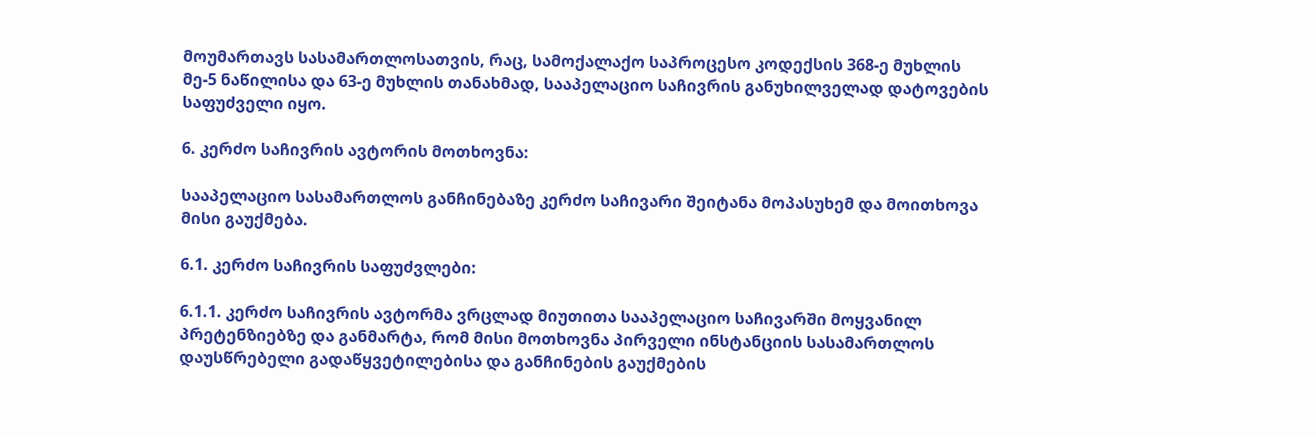მოუმართავს სასამართლოსათვის, რაც, სამოქალაქო საპროცესო კოდექსის 368-ე მუხლის მე-5 ნაწილისა და 63-ე მუხლის თანახმად, სააპელაციო საჩივრის განუხილველად დატოვების საფუძველი იყო.

6. კერძო საჩივრის ავტორის მოთხოვნა:

სააპელაციო სასამართლოს განჩინებაზე კერძო საჩივარი შეიტანა მოპასუხემ და მოითხოვა მისი გაუქმება.

6.1. კერძო საჩივრის საფუძვლები:

6.1.1. კერძო საჩივრის ავტორმა ვრცლად მიუთითა სააპელაციო საჩივარში მოყვანილ პრეტენზიებზე და განმარტა, რომ მისი მოთხოვნა პირველი ინსტანციის სასამართლოს დაუსწრებელი გადაწყვეტილებისა და განჩინების გაუქმების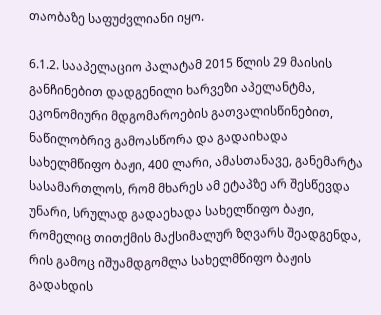თაობაზე საფუძვლიანი იყო.

6.1.2. სააპელაციო პალატამ 2015 წლის 29 მაისის განჩინებით დადგენილი ხარვეზი აპელანტმა, ეკონომიური მდგომაროების გათვალისწინებით, ნაწილობრივ გამოასწორა და გადაიხადა სახელმწიფო ბაჟი, 400 ლარი, ამასთანავე, განემარტა სასამართლოს, რომ მხარეს ამ ეტაპზე არ შესწევდა უნარი, სრულად გადაეხადა სახელწიფო ბაჟი, რომელიც თითქმის მაქსიმალურ ზღვარს შეადგენდა, რის გამოც იშუამდგომლა სახელმწიფო ბაჟის გადახდის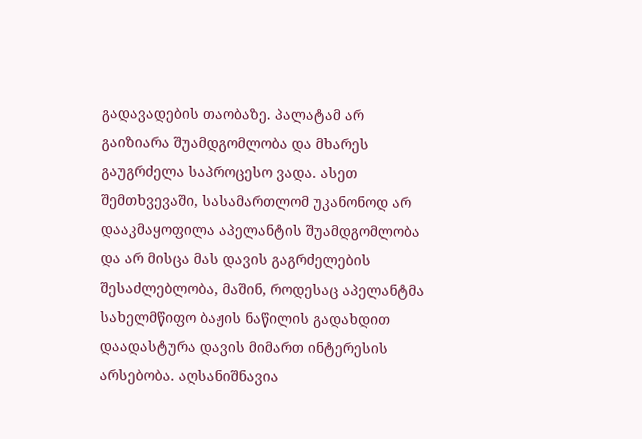გადავადების თაობაზე. პალატამ არ გაიზიარა შუამდგომლობა და მხარეს გაუგრძელა საპროცესო ვადა. ასეთ შემთხვევაში, სასამართლომ უკანონოდ არ დააკმაყოფილა აპელანტის შუამდგომლობა და არ მისცა მას დავის გაგრძელების შესაძლებლობა, მაშინ, როდესაც აპელანტმა სახელმწიფო ბაჟის ნაწილის გადახდით დაადასტურა დავის მიმართ ინტერესის არსებობა. აღსანიშნავია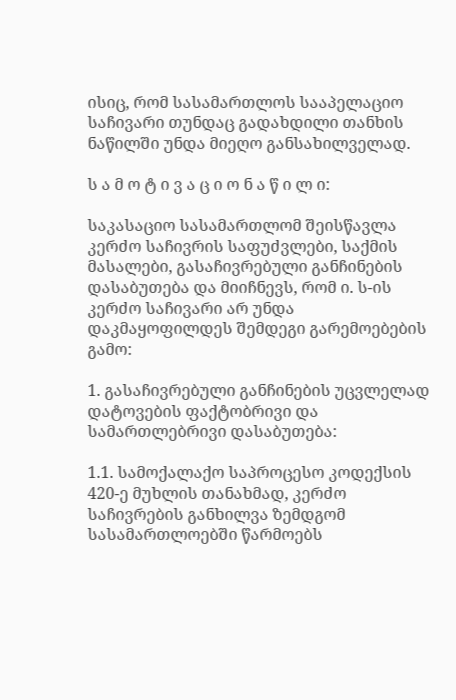ისიც, რომ სასამართლოს სააპელაციო საჩივარი თუნდაც გადახდილი თანხის ნაწილში უნდა მიეღო განსახილველად.

ს ა მ ო ტ ი ვ ა ც ი ო ნ ა წ ი ლ ი:

საკასაციო სასამართლომ შეისწავლა კერძო საჩივრის საფუძვლები, საქმის მასალები, გასაჩივრებული განჩინების დასაბუთება და მიიჩნევს, რომ ი. ს-ის კერძო საჩივარი არ უნდა დაკმაყოფილდეს შემდეგი გარემოებების გამო:

1. გასაჩივრებული განჩინების უცვლელად დატოვების ფაქტობრივი და სამართლებრივი დასაბუთება:

1.1. სამოქალაქო საპროცესო კოდექსის 420-ე მუხლის თანახმად, კერძო საჩივრების განხილვა ზემდგომ სასამართლოებში წარმოებს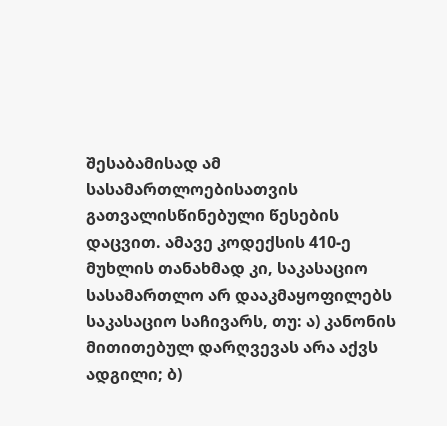შესაბამისად ამ სასამართლოებისათვის გათვალისწინებული წესების დაცვით. ამავე კოდექსის 410-ე მუხლის თანახმად კი, საკასაციო სასამართლო არ დააკმაყოფილებს საკასაციო საჩივარს, თუ: ა) კანონის მითითებულ დარღვევას არა აქვს ადგილი; ბ)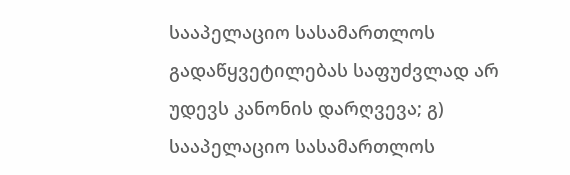სააპელაციო სასამართლოს გადაწყვეტილებას საფუძვლად არ უდევს კანონის დარღვევა; გ) სააპელაციო სასამართლოს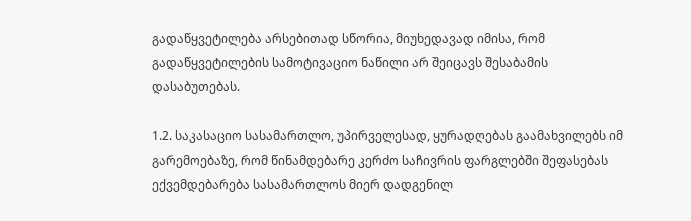გადაწყვეტილება არსებითად სწორია, მიუხედავად იმისა, რომ გადაწყვეტილების სამოტივაციო ნაწილი არ შეიცავს შესაბამის დასაბუთებას.

1.2. საკასაციო სასამართლო, უპირველესად, ყურადღებას გაამახვილებს იმ გარემოებაზე, რომ წინამდებარე კერძო საჩივრის ფარგლებში შეფასებას ექვემდებარება სასამართლოს მიერ დადგენილ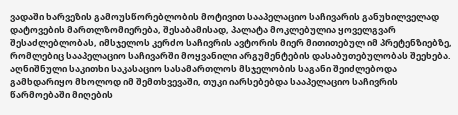ვადაში ხარვეზის გამოუსწორებლობის მოტივით სააპელაციო საჩივარის განუხილველად დატოვების მართლზომიერება, შესაბამისად, პალატა მოკლებულია ყოველგვარ შესაძლებლობას, იმსჯელოს კერძო საჩივრის ავტორის მიერ მითითებულ იმ პრეტენზიებზე, რომლებიც სააპელაციო საჩივარში მოყვანილი არგუმენტების დასაბუთებულობას შეეხება. აღნიშნული საკითხი საკასაციო სასამართლოს მსჯელობის საგანი შეიძლებოდა გამხდარიყო მხოლოდ იმ შემთხვევაში, თუკი იარსებებდა სააპელაციო საჩივრის წარმოებაში მიღების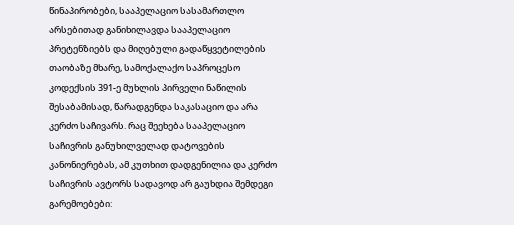წინაპირობები, სააპელაციო სასამართლო არსებითად განიხილავდა სააპელაციო პრეტენზიებს და მიღებული გადაწყვეტილების თაობაზე მხარე, სამოქალაქო საპროცესო კოდექსის 391-ე მუხლის პირველი ნაწილის შესაბამისად, წარადგენდა საკასაციო და არა კერძო საჩივარს. რაც შეეხება სააპელაციო საჩივრის განუხილველად დატოვების კანონიერებას, ამ კუთხით დადგენილია და კერძო საჩივრის ავტორს სადავოდ არ გაუხდია შემდეგი გარემოებები: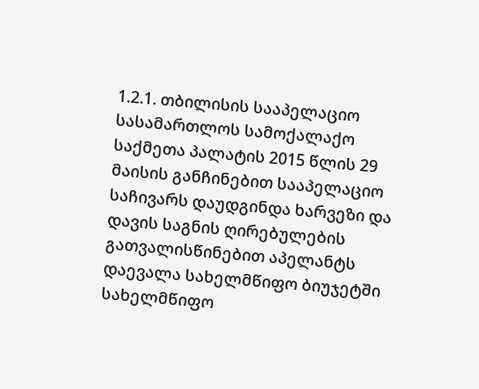1.2.1. თბილისის სააპელაციო სასამართლოს სამოქალაქო საქმეთა პალატის 2015 წლის 29 მაისის განჩინებით სააპელაციო საჩივარს დაუდგინდა ხარვეზი და დავის საგნის ღირებულების გათვალისწინებით აპელანტს დაევალა სახელმწიფო ბიუჯეტში სახელმწიფო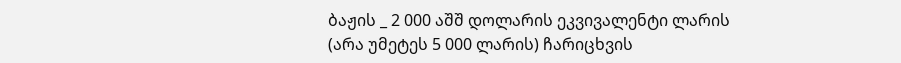ბაჟის _ 2 000 აშშ დოლარის ეკვივალენტი ლარის (არა უმეტეს 5 000 ლარის) ჩარიცხვის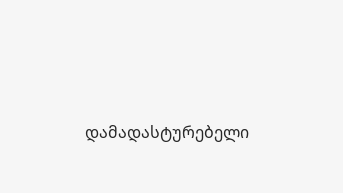დამადასტურებელი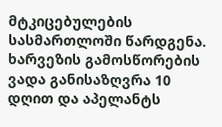მტკიცებულების სასმართლოში წარდგენა. ხარვეზის გამოსწორების ვადა განისაზღვრა 10 დღით და აპელანტს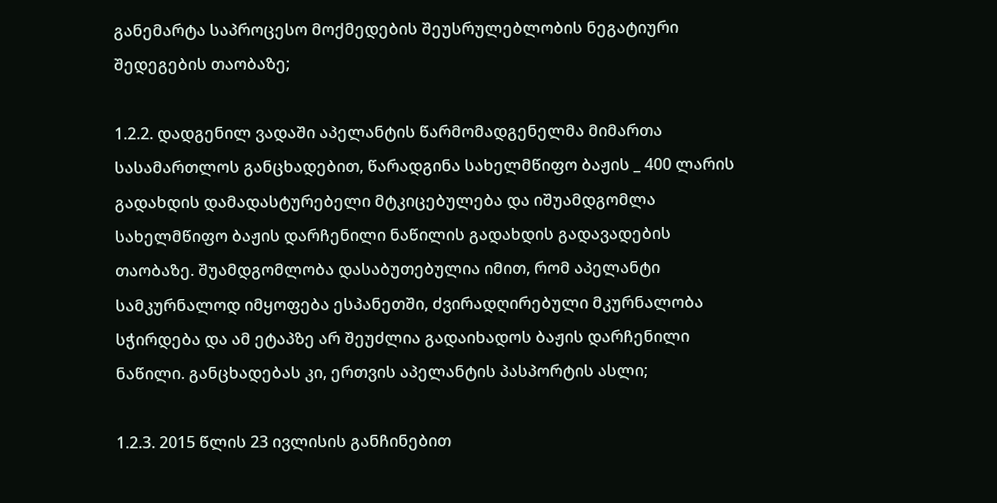განემარტა საპროცესო მოქმედების შეუსრულებლობის ნეგატიური შედეგების თაობაზე;

1.2.2. დადგენილ ვადაში აპელანტის წარმომადგენელმა მიმართა სასამართლოს განცხადებით, წარადგინა სახელმწიფო ბაჟის _ 400 ლარის გადახდის დამადასტურებელი მტკიცებულება და იშუამდგომლა სახელმწიფო ბაჟის დარჩენილი ნაწილის გადახდის გადავადების თაობაზე. შუამდგომლობა დასაბუთებულია იმით, რომ აპელანტი სამკურნალოდ იმყოფება ესპანეთში, ძვირადღირებული მკურნალობა სჭირდება და ამ ეტაპზე არ შეუძლია გადაიხადოს ბაჟის დარჩენილი ნაწილი. განცხადებას კი, ერთვის აპელანტის პასპორტის ასლი;

1.2.3. 2015 წლის 23 ივლისის განჩინებით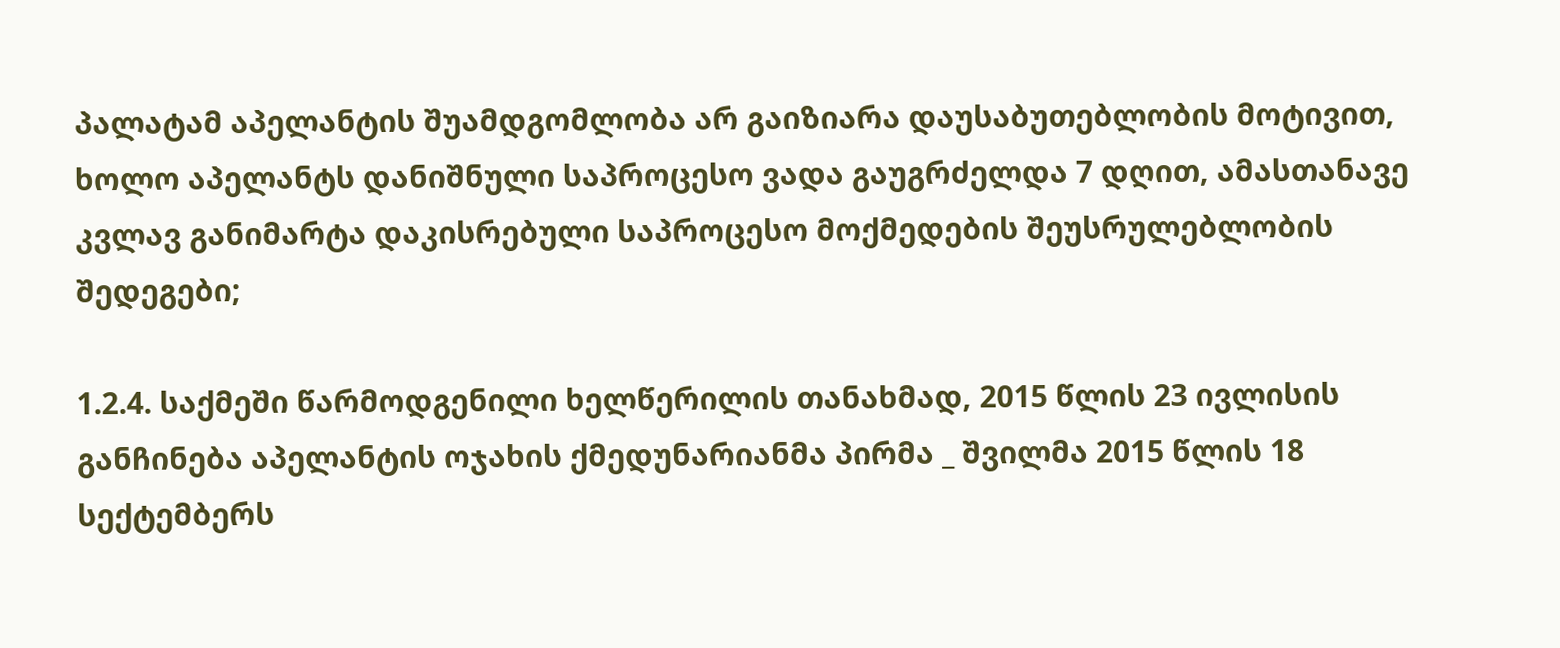პალატამ აპელანტის შუამდგომლობა არ გაიზიარა დაუსაბუთებლობის მოტივით, ხოლო აპელანტს დანიშნული საპროცესო ვადა გაუგრძელდა 7 დღით, ამასთანავე კვლავ განიმარტა დაკისრებული საპროცესო მოქმედების შეუსრულებლობის შედეგები;

1.2.4. საქმეში წარმოდგენილი ხელწერილის თანახმად, 2015 წლის 23 ივლისის განჩინება აპელანტის ოჯახის ქმედუნარიანმა პირმა _ შვილმა 2015 წლის 18 სექტემბერს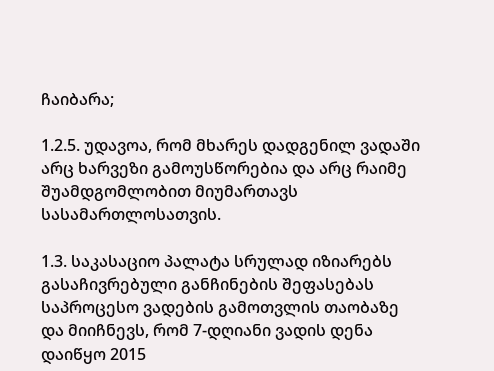ჩაიბარა;

1.2.5. უდავოა, რომ მხარეს დადგენილ ვადაში არც ხარვეზი გამოუსწორებია და არც რაიმე შუამდგომლობით მიუმართავს სასამართლოსათვის.

1.3. საკასაციო პალატა სრულად იზიარებს გასაჩივრებული განჩინების შეფასებას საპროცესო ვადების გამოთვლის თაობაზე და მიიჩნევს, რომ 7-დღიანი ვადის დენა დაიწყო 2015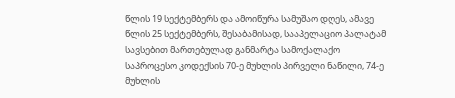წლის 19 სექტემბერს და ამოიწურა სამუშაო დღეს, ამავე წლის 25 სექტემბერს, შესაბამისად, სააპელაციო პალატამ სავსებით მართებულად განმარტა სამოქალაქო საპროცესო კოდექსის 70-ე მუხლის პირველი ნაწილი, 74-ე მუხლის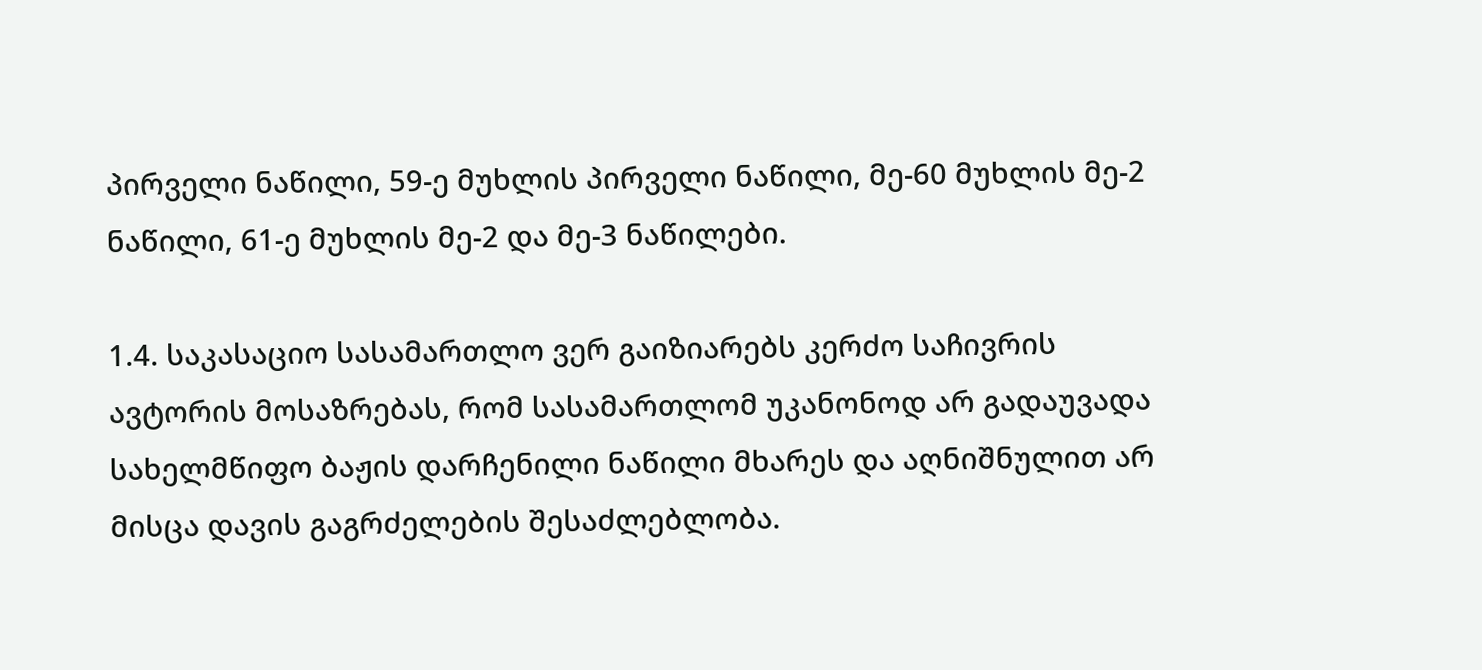პირველი ნაწილი, 59-ე მუხლის პირველი ნაწილი, მე-60 მუხლის მე-2 ნაწილი, 61-ე მუხლის მე-2 და მე-3 ნაწილები.

1.4. საკასაციო სასამართლო ვერ გაიზიარებს კერძო საჩივრის ავტორის მოსაზრებას, რომ სასამართლომ უკანონოდ არ გადაუვადა სახელმწიფო ბაჟის დარჩენილი ნაწილი მხარეს და აღნიშნულით არ მისცა დავის გაგრძელების შესაძლებლობა.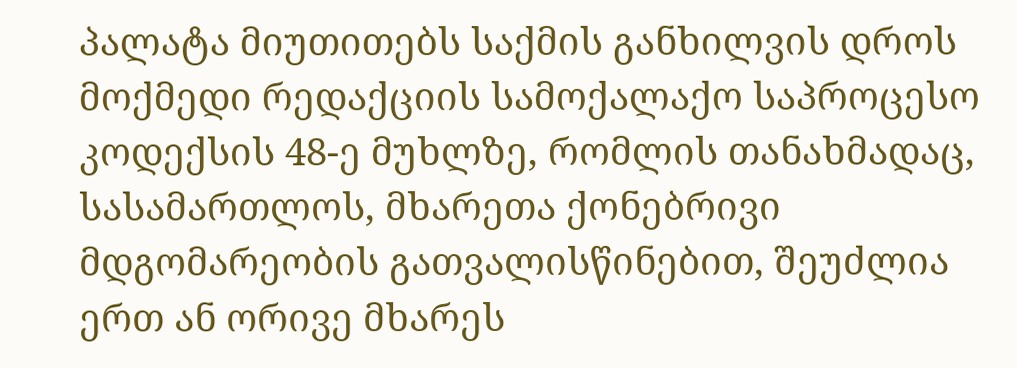პალატა მიუთითებს საქმის განხილვის დროს მოქმედი რედაქციის სამოქალაქო საპროცესო კოდექსის 48-ე მუხლზე, რომლის თანახმადაც, სასამართლოს, მხარეთა ქონებრივი მდგომარეობის გათვალისწინებით, შეუძლია ერთ ან ორივე მხარეს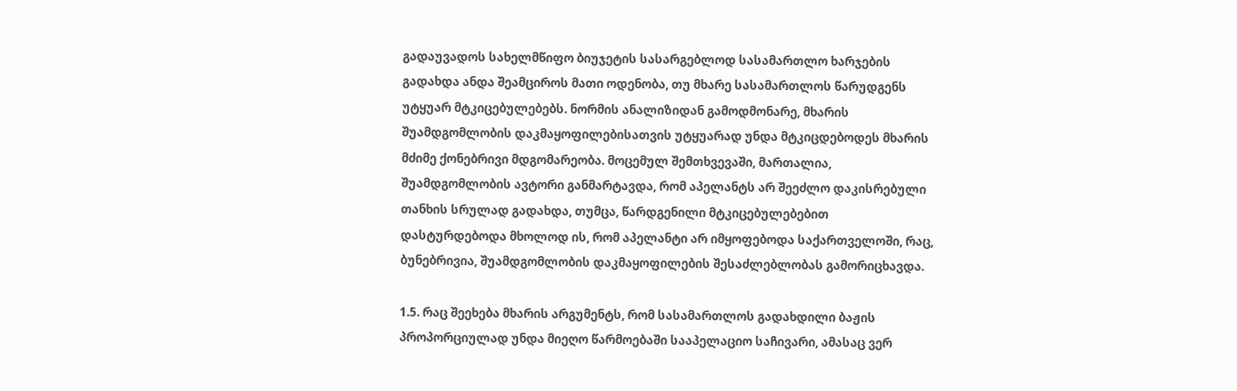გადაუვადოს სახელმწიფო ბიუჯეტის სასარგებლოდ სასამართლო ხარჯების გადახდა ანდა შეამციროს მათი ოდენობა, თუ მხარე სასამართლოს წარუდგენს უტყუარ მტკიცებულებებს. ნორმის ანალიზიდან გამოდმონარე, მხარის შუამდგომლობის დაკმაყოფილებისათვის უტყუარად უნდა მტკიცდებოდეს მხარის მძიმე ქონებრივი მდგომარეობა. მოცემულ შემთხვევაში, მართალია, შუამდგომლობის ავტორი განმარტავდა, რომ აპელანტს არ შეეძლო დაკისრებული თანხის სრულად გადახდა, თუმცა, წარდგენილი მტკიცებულებებით დასტურდებოდა მხოლოდ ის, რომ აპელანტი არ იმყოფებოდა საქართველოში, რაც, ბუნებრივია, შუამდგომლობის დაკმაყოფილების შესაძლებლობას გამორიცხავდა.

1.5. რაც შეეხება მხარის არგუმენტს, რომ სასამართლოს გადახდილი ბაჟის პროპორციულად უნდა მიეღო წარმოებაში სააპელაციო საჩივარი, ამასაც ვერ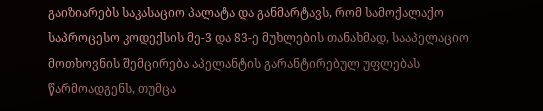გაიზიარებს საკასაციო პალატა და განმარტავს, რომ სამოქალაქო საპროცესო კოდექსის მე-3 და 83-ე მუხლების თანახმად, სააპელაციო მოთხოვნის შემცირება აპელანტის გარანტირებულ უფლებას წარმოადგენს, თუმცა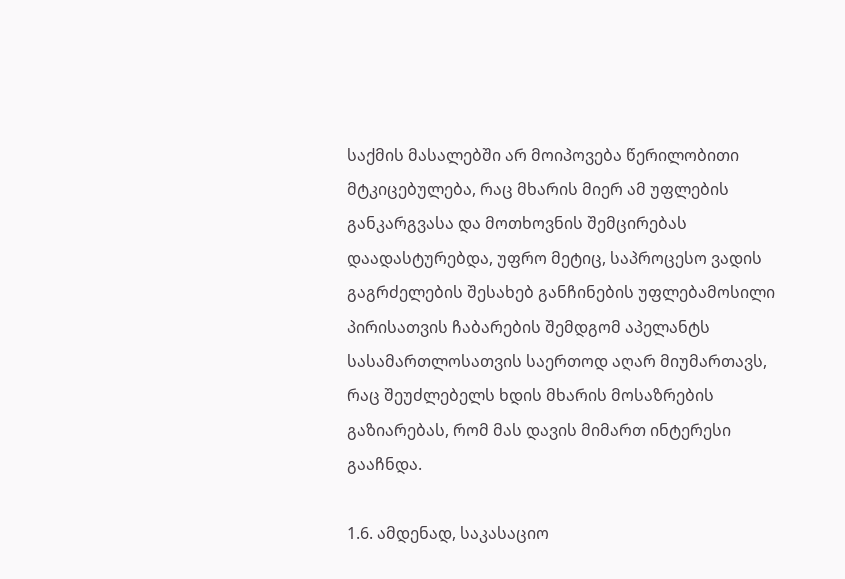საქმის მასალებში არ მოიპოვება წერილობითი მტკიცებულება, რაც მხარის მიერ ამ უფლების განკარგვასა და მოთხოვნის შემცირებას დაადასტურებდა, უფრო მეტიც, საპროცესო ვადის გაგრძელების შესახებ განჩინების უფლებამოსილი პირისათვის ჩაბარების შემდგომ აპელანტს სასამართლოსათვის საერთოდ აღარ მიუმართავს, რაც შეუძლებელს ხდის მხარის მოსაზრების გაზიარებას, რომ მას დავის მიმართ ინტერესი გააჩნდა.

1.6. ამდენად, საკასაციო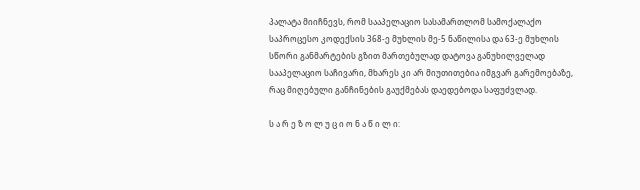პალატა მიიჩნევს, რომ სააპელაციო სასამართლომ სამოქალაქო საპროცესო კოდექსის 368-ე მუხლის მე-5 ნაწილისა და 63-ე მუხლის სწორი განმარტების გზით მართებულად დატოვა განუხილველად სააპელაციო საჩივარი, მხარეს კი არ მიუთითებია იმგვარ გარემოებაზე, რაც მიღებული განჩინების გაუქმებას დაედებოდა საფუძვლად.

ს ა რ ე ზ ო ლ უ ც ი ო ნ ა წ ი ლ ი: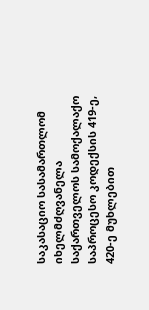საკასაციო სასამართლომ იხელმძღვანელა საქართველოს სამოქალაქო საპროცესო კოდექსის 419-ე, 420-ე მუხლებით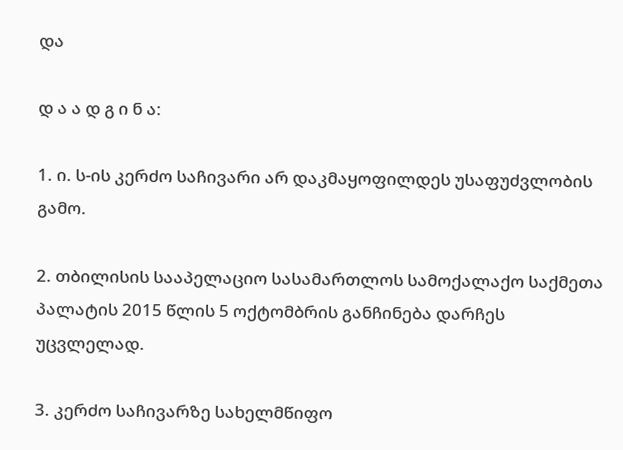და

დ ა ა დ გ ი ნ ა:

1. ი. ს-ის კერძო საჩივარი არ დაკმაყოფილდეს უსაფუძვლობის გამო.

2. თბილისის სააპელაციო სასამართლოს სამოქალაქო საქმეთა პალატის 2015 წლის 5 ოქტომბრის განჩინება დარჩეს უცვლელად.

3. კერძო საჩივარზე სახელმწიფო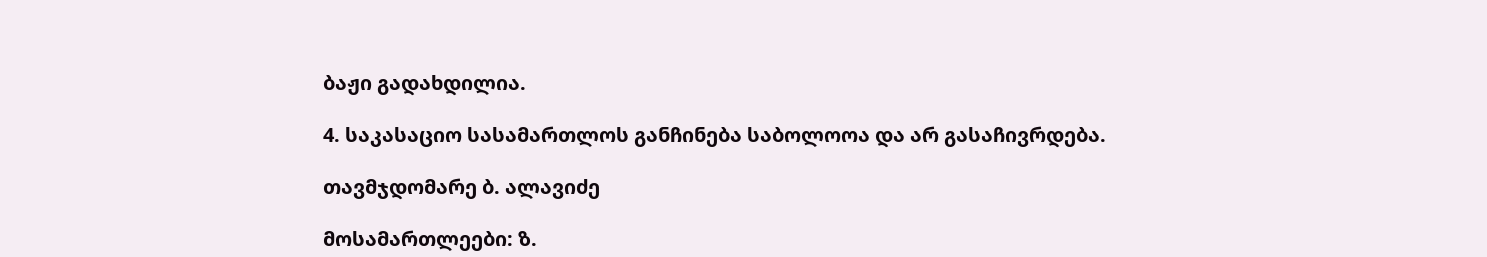ბაჟი გადახდილია.

4. საკასაციო სასამართლოს განჩინება საბოლოოა და არ გასაჩივრდება.

თავმჯდომარე ბ. ალავიძე

მოსამართლეები: ზ.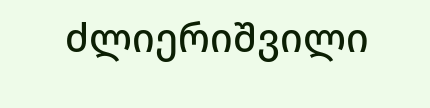ძლიერიშვილი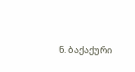ნ. ბაქაქური